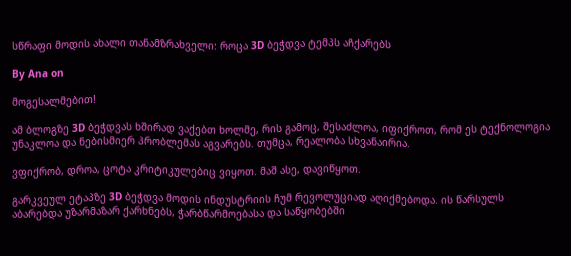სწრაფი მოდის ახალი თანამზრახველი: როცა 3D ბეჭდვა ტემპს აჩქარებს

By Ana on

მოგესალმებით!

ამ ბლოგზე 3D ბეჭდვას ხშირად ვაქებთ ხოლმე, რის გამოც, შესაძლოა, იფიქროთ, რომ ეს ტექნოლოგია უნაკლოა და ნებისმიერ პრობლემას აგვარებს. თუმცა, რეალობა სხვანაირია.

ვფიქრობ, დროა, ცოტა კრიტიკულებიც ვიყოთ. მაშ ასე, დავიწყოთ.

გარკვეულ ეტაპზე 3D ბეჭდვა მოდის ინდუსტრიის ჩუმ რევოლუციად აღიქმებოდა. ის წარსულს აბარებდა უზარმაზარ ქარხნებს, ჭარბწარმოებასა და საწყობებში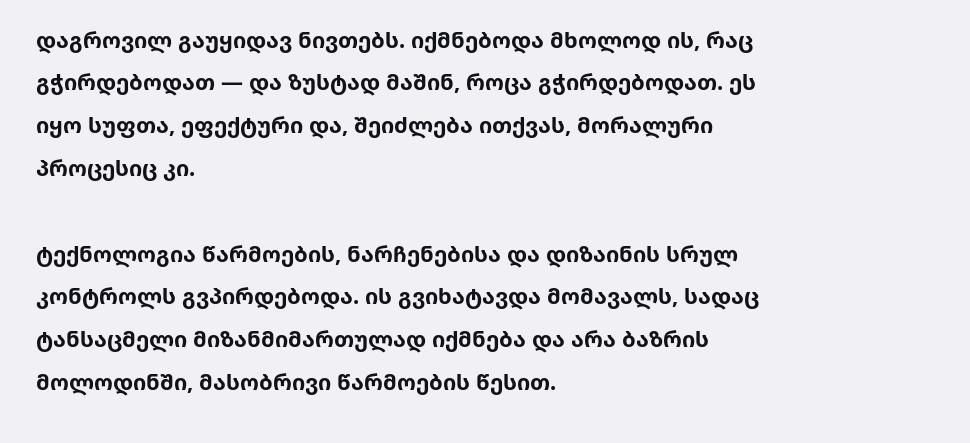დაგროვილ გაუყიდავ ნივთებს. იქმნებოდა მხოლოდ ის, რაც გჭირდებოდათ — და ზუსტად მაშინ, როცა გჭირდებოდათ. ეს იყო სუფთა, ეფექტური და, შეიძლება ითქვას, მორალური პროცესიც კი.

ტექნოლოგია წარმოების, ნარჩენებისა და დიზაინის სრულ კონტროლს გვპირდებოდა. ის გვიხატავდა მომავალს, სადაც ტანსაცმელი მიზანმიმართულად იქმნება და არა ბაზრის მოლოდინში, მასობრივი წარმოების წესით.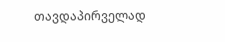თავდაპირველად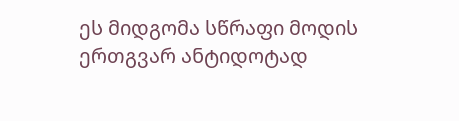ეს მიდგომა სწრაფი მოდის ერთგვარ ანტიდოტად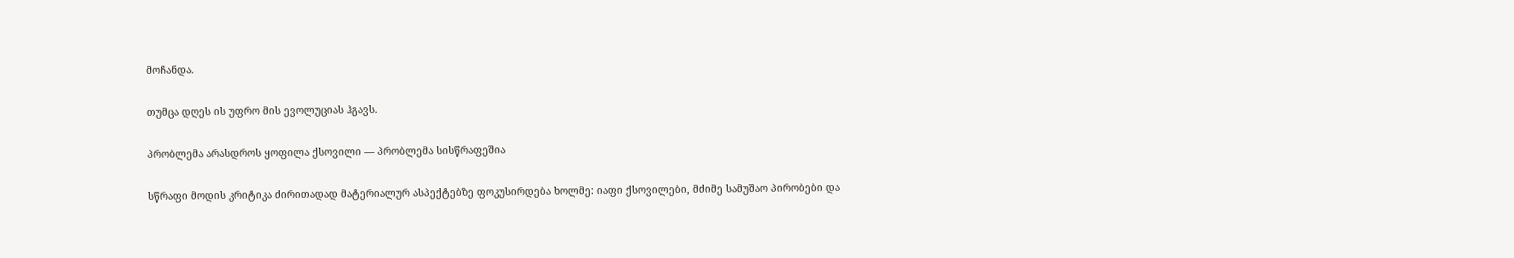მოჩანდა.

თუმცა დღეს ის უფრო მის ევოლუციას ჰგავს.

პრობლემა არასდროს ყოფილა ქსოვილი — პრობლემა სისწრაფეშია

სწრაფი მოდის კრიტიკა ძირითადად მატერიალურ ასპექტებზე ფოკუსირდება ხოლმე: იაფი ქსოვილები, მძიმე სამუშაო პირობები და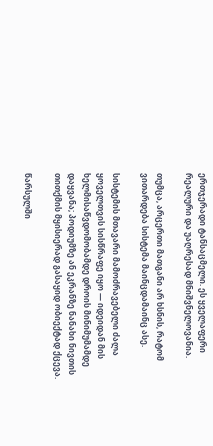ერთჯერადი ტანსაცმელი. ეს ყველაფერი რეალური და უაღრესად მნიშვნელოვანია.

თუმცა, არცერთი მათგანი არ ხსნის, რატომ ვითარდება სისტემა მაინცდამაინც ასე.

სისტემის მთავარი მამოძრავებელი ძალა ყოველთვის სისწრაფე იყო — იდეიდან მის ხელმისაწვდომობამდე დროის მინიმუმამდე დაყვანა; პოდიუმზე ან ეკრანზე ნანახი ნივთის თითქმის მყისიერად გასაყიდ ობიექტად ქცევა.

წარსულში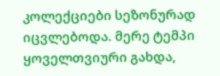კოლექციები სეზონურად იცვლებოდა. მერე ტემპი ყოველთვიური გახდა,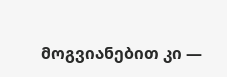მოგვიანებით კი —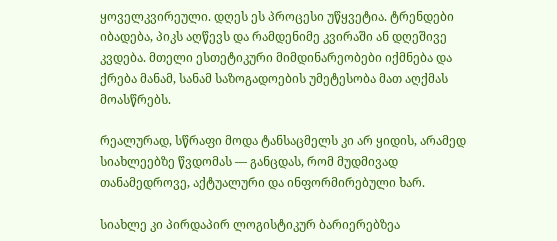ყოველკვირეული. დღეს ეს პროცესი უწყვეტია. ტრენდები იბადება, პიკს აღწევს და რამდენიმე კვირაში ან დღეშივე კვდება. მთელი ესთეტიკური მიმდინარეობები იქმნება და ქრება მანამ, სანამ საზოგადოების უმეტესობა მათ აღქმას მოასწრებს.

რეალურად, სწრაფი მოდა ტანსაცმელს კი არ ყიდის, არამედ სიახლეებზე წვდომას — განცდას, რომ მუდმივად თანამედროვე, აქტუალური და ინფორმირებული ხარ.

სიახლე კი პირდაპირ ლოგისტიკურ ბარიერებზეა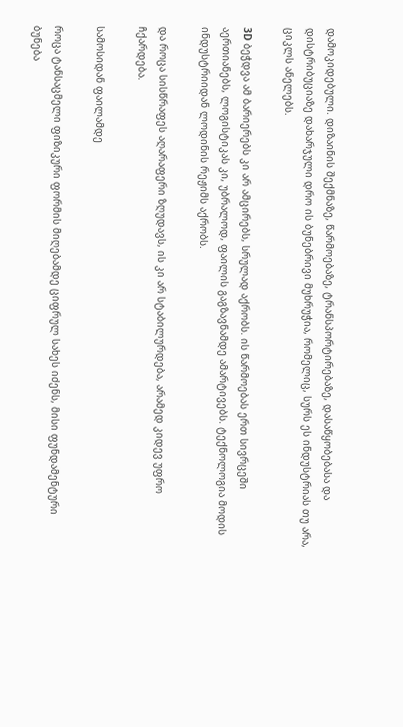დამოკიდებული. დიზაინის შექმნაზე, წარმოებაზე, ტრანსპორტირებაზე, დასაწყობებასა და დისტრიბუციაზე დახარჯული დრო ის ბუნებრივი მუხრუჭია, რომელიც, სურს ეს ინდუსტრიას თუ არა, ციკლს ანელებს.

3D ბეჭდვა ამ ბარიერებს კი არ ამცირებს, სრულად აქრობს. ის წარმოებას ერთ სივრცეში აერთიანებს, ლოგისტიკას კი, უბრალოდ, ფაილის გაგზავნამდე ამარტივებს. ტექნოლოგია მოდის ინდუსტრიიდან ლოდინის რეჟიმს აქრობს.

და როცა სისწრაფეს აღარაფერი ზღუდავს, ის კი არ სტაბილურდება, არამედ კიდევ უფრო ჩქარდება.

სამოსიდან ფაილამდე

როცა ტანსაცმელი ფიზიკური ფორმის მიღებამდე ციფრულ სახეს იძენს, მისი ფუნდამენტური ბუნება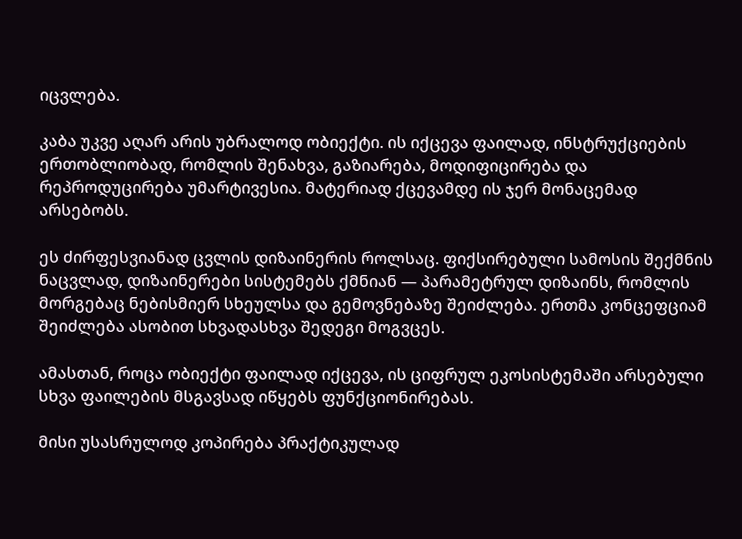იცვლება.

კაბა უკვე აღარ არის უბრალოდ ობიექტი. ის იქცევა ფაილად, ინსტრუქციების ერთობლიობად, რომლის შენახვა, გაზიარება, მოდიფიცირება და რეპროდუცირება უმარტივესია. მატერიად ქცევამდე ის ჯერ მონაცემად არსებობს.

ეს ძირფესვიანად ცვლის დიზაინერის როლსაც. ფიქსირებული სამოსის შექმნის ნაცვლად, დიზაინერები სისტემებს ქმნიან — პარამეტრულ დიზაინს, რომლის მორგებაც ნებისმიერ სხეულსა და გემოვნებაზე შეიძლება. ერთმა კონცეფციამ შეიძლება ასობით სხვადასხვა შედეგი მოგვცეს.

ამასთან, როცა ობიექტი ფაილად იქცევა, ის ციფრულ ეკოსისტემაში არსებული სხვა ფაილების მსგავსად იწყებს ფუნქციონირებას.

მისი უსასრულოდ კოპირება პრაქტიკულად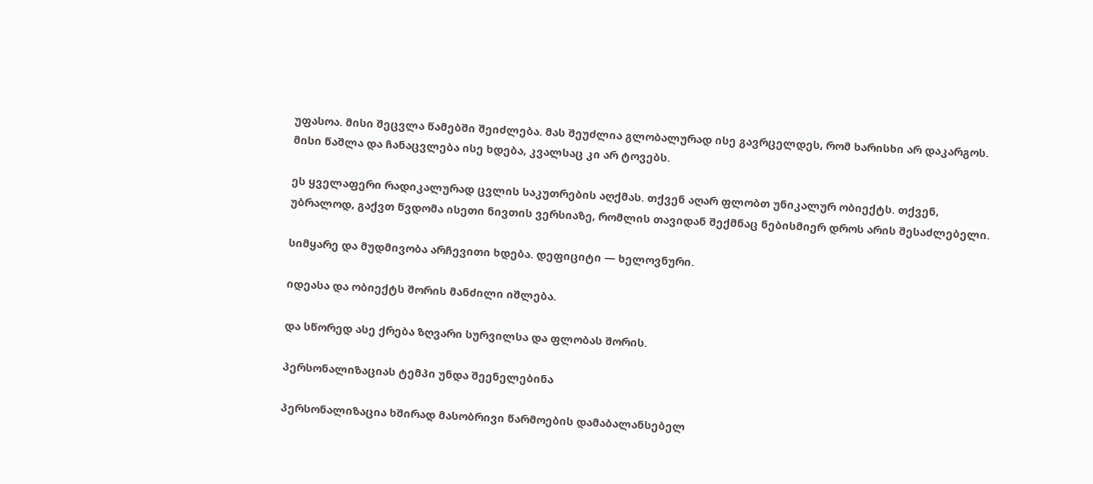უფასოა. მისი შეცვლა წამებში შეიძლება. მას შეუძლია გლობალურად ისე გავრცელდეს, რომ ხარისხი არ დაკარგოს. მისი წაშლა და ჩანაცვლება ისე ხდება, კვალსაც კი არ ტოვებს.

ეს ყველაფერი რადიკალურად ცვლის საკუთრების აღქმას. თქვენ აღარ ფლობთ უნიკალურ ობიექტს. თქვენ, უბრალოდ, გაქვთ წვდომა ისეთი ნივთის ვერსიაზე, რომლის თავიდან შექმნაც ნებისმიერ დროს არის შესაძლებელი.

სიმყარე და მუდმივობა არჩევითი ხდება. დეფიციტი — ხელოვნური.

იდეასა და ობიექტს შორის მანძილი იშლება.

და სწორედ ასე ქრება ზღვარი სურვილსა და ფლობას შორის.

პერსონალიზაციას ტემპი უნდა შეენელებინა

პერსონალიზაცია ხშირად მასობრივი წარმოების დამაბალანსებელ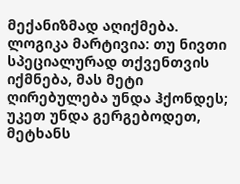მექანიზმად აღიქმება. ლოგიკა მარტივია: თუ ნივთი სპეციალურად თქვენთვის იქმნება, მას მეტი ღირებულება უნდა ჰქონდეს; უკეთ უნდა გერგებოდეთ, მეტხანს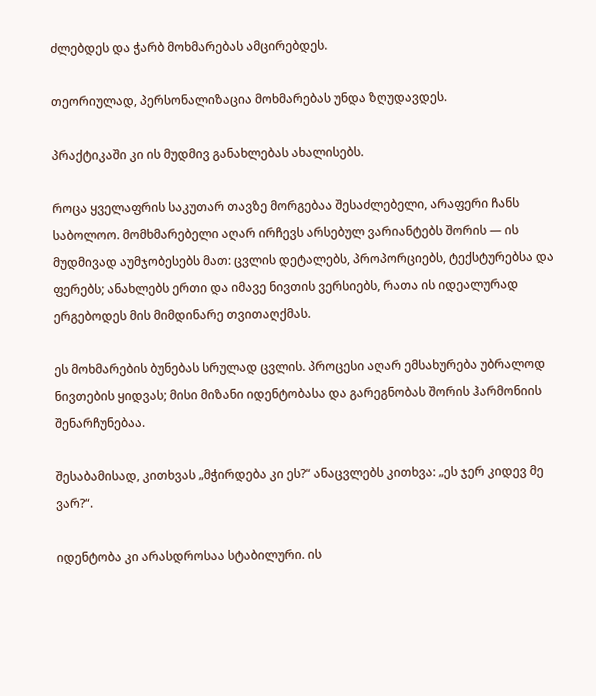ძლებდეს და ჭარბ მოხმარებას ამცირებდეს.

თეორიულად, პერსონალიზაცია მოხმარებას უნდა ზღუდავდეს.

პრაქტიკაში კი ის მუდმივ განახლებას ახალისებს.

როცა ყველაფრის საკუთარ თავზე მორგებაა შესაძლებელი, არაფერი ჩანს საბოლოო. მომხმარებელი აღარ ირჩევს არსებულ ვარიანტებს შორის — ის მუდმივად აუმჯობესებს მათ: ცვლის დეტალებს, პროპორციებს, ტექსტურებსა და ფერებს; ანახლებს ერთი და იმავე ნივთის ვერსიებს, რათა ის იდეალურად ერგებოდეს მის მიმდინარე თვითაღქმას.

ეს მოხმარების ბუნებას სრულად ცვლის. პროცესი აღარ ემსახურება უბრალოდ ნივთების ყიდვას; მისი მიზანი იდენტობასა და გარეგნობას შორის ჰარმონიის შენარჩუნებაა.

შესაბამისად, კითხვას „მჭირდება კი ეს?“ ანაცვლებს კითხვა: „ეს ჯერ კიდევ მე ვარ?“.

იდენტობა კი არასდროსაა სტაბილური. ის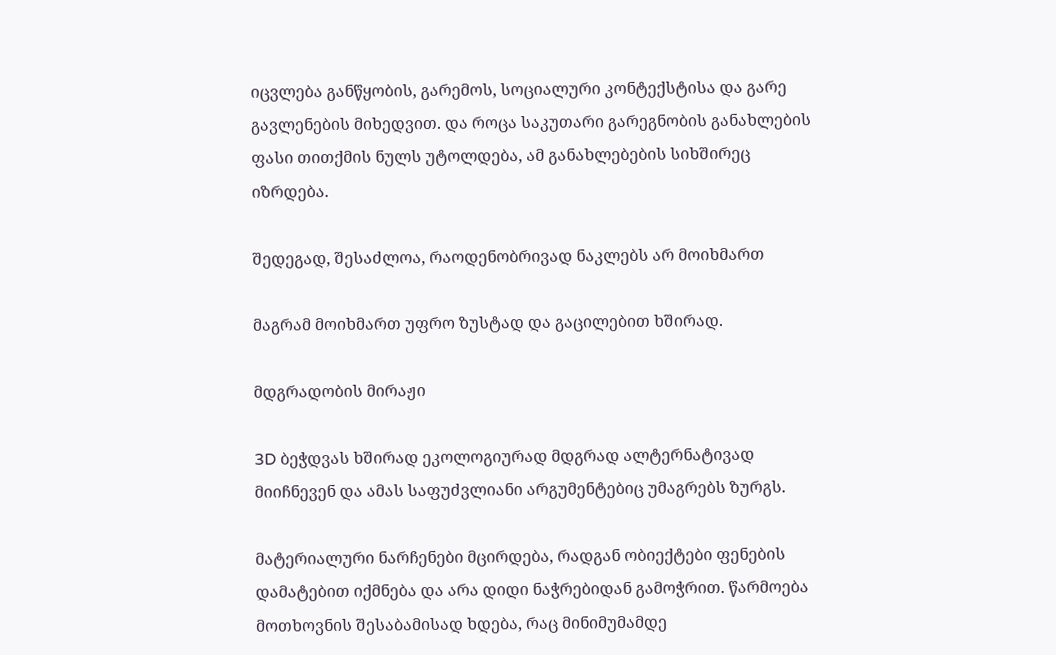იცვლება განწყობის, გარემოს, სოციალური კონტექსტისა და გარე გავლენების მიხედვით. და როცა საკუთარი გარეგნობის განახლების ფასი თითქმის ნულს უტოლდება, ამ განახლებების სიხშირეც იზრდება.

შედეგად, შესაძლოა, რაოდენობრივად ნაკლებს არ მოიხმართ

მაგრამ მოიხმართ უფრო ზუსტად და გაცილებით ხშირად.

მდგრადობის მირაჟი

3D ბეჭდვას ხშირად ეკოლოგიურად მდგრად ალტერნატივად მიიჩნევენ და ამას საფუძვლიანი არგუმენტებიც უმაგრებს ზურგს.

მატერიალური ნარჩენები მცირდება, რადგან ობიექტები ფენების დამატებით იქმნება და არა დიდი ნაჭრებიდან გამოჭრით. წარმოება მოთხოვნის შესაბამისად ხდება, რაც მინიმუმამდე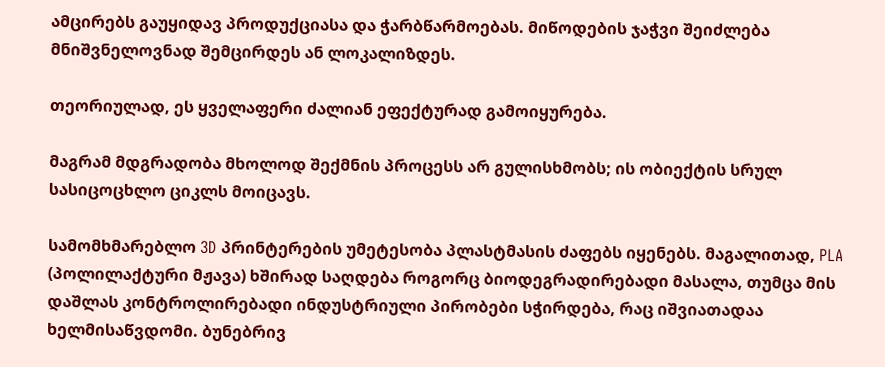ამცირებს გაუყიდავ პროდუქციასა და ჭარბწარმოებას. მიწოდების ჯაჭვი შეიძლება მნიშვნელოვნად შემცირდეს ან ლოკალიზდეს.

თეორიულად, ეს ყველაფერი ძალიან ეფექტურად გამოიყურება.

მაგრამ მდგრადობა მხოლოდ შექმნის პროცესს არ გულისხმობს; ის ობიექტის სრულ სასიცოცხლო ციკლს მოიცავს.

სამომხმარებლო 3D პრინტერების უმეტესობა პლასტმასის ძაფებს იყენებს. მაგალითად, PLA (პოლილაქტური მჟავა) ხშირად საღდება როგორც ბიოდეგრადირებადი მასალა, თუმცა მის დაშლას კონტროლირებადი ინდუსტრიული პირობები სჭირდება, რაც იშვიათადაა ხელმისაწვდომი. ბუნებრივ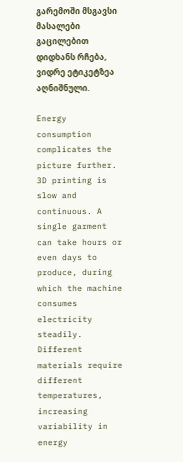გარემოში მსგავსი მასალები გაცილებით დიდხანს რჩება, ვიდრე ეტიკეტზეა აღნიშნული.

Energy consumption complicates the picture further. 3D printing is slow and continuous. A single garment can take hours or even days to produce, during which the machine consumes electricity steadily. Different materials require different temperatures, increasing variability in energy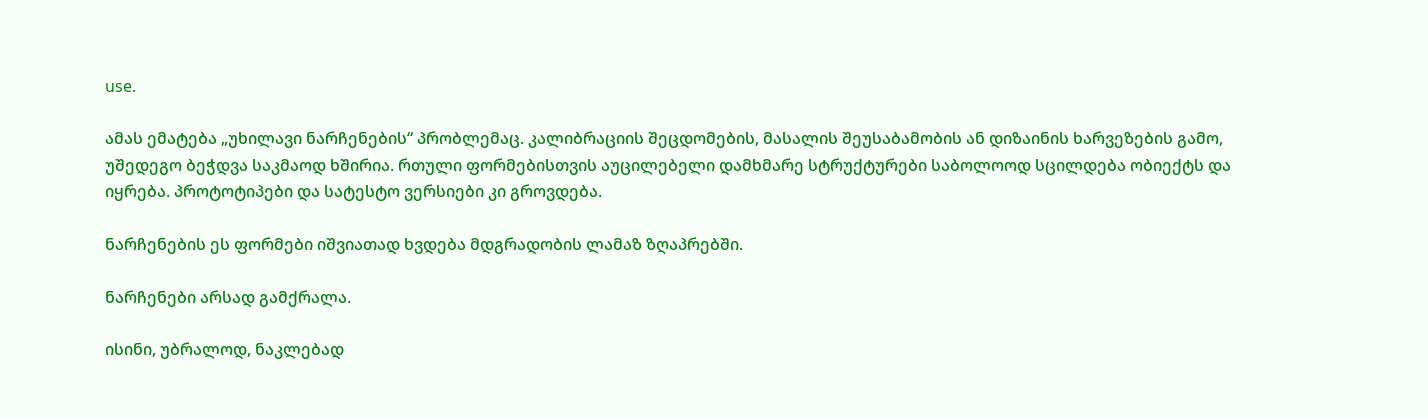use.

ამას ემატება „უხილავი ნარჩენების“ პრობლემაც. კალიბრაციის შეცდომების, მასალის შეუსაბამობის ან დიზაინის ხარვეზების გამო, უშედეგო ბეჭდვა საკმაოდ ხშირია. რთული ფორმებისთვის აუცილებელი დამხმარე სტრუქტურები საბოლოოდ სცილდება ობიექტს და იყრება. პროტოტიპები და სატესტო ვერსიები კი გროვდება.

ნარჩენების ეს ფორმები იშვიათად ხვდება მდგრადობის ლამაზ ზღაპრებში.

ნარჩენები არსად გამქრალა.

ისინი, უბრალოდ, ნაკლებად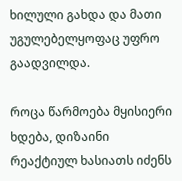ხილული გახდა და მათი უგულებელყოფაც უფრო გაადვილდა.

როცა წარმოება მყისიერი ხდება, დიზაინი რეაქტიულ ხასიათს იძენს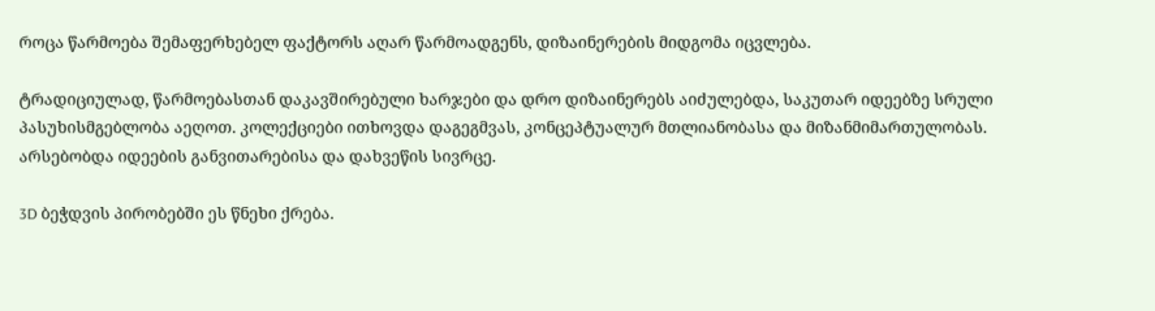როცა წარმოება შემაფერხებელ ფაქტორს აღარ წარმოადგენს, დიზაინერების მიდგომა იცვლება.

ტრადიციულად, წარმოებასთან დაკავშირებული ხარჯები და დრო დიზაინერებს აიძულებდა, საკუთარ იდეებზე სრული პასუხისმგებლობა აეღოთ. კოლექციები ითხოვდა დაგეგმვას, კონცეპტუალურ მთლიანობასა და მიზანმიმართულობას. არსებობდა იდეების განვითარებისა და დახვეწის სივრცე.

3D ბეჭდვის პირობებში ეს წნეხი ქრება.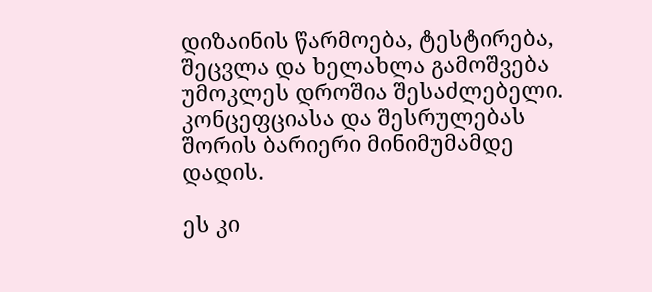დიზაინის წარმოება, ტესტირება, შეცვლა და ხელახლა გამოშვება უმოკლეს დროშია შესაძლებელი. კონცეფციასა და შესრულებას შორის ბარიერი მინიმუმამდე დადის.

ეს კი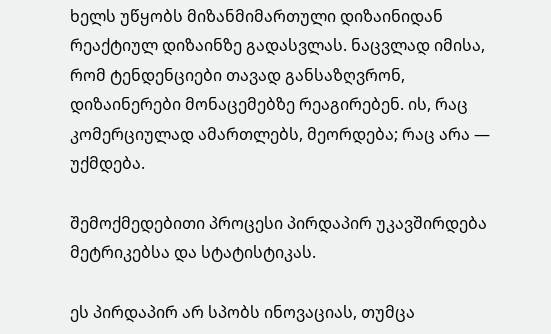ხელს უწყობს მიზანმიმართული დიზაინიდან რეაქტიულ დიზაინზე გადასვლას. ნაცვლად იმისა, რომ ტენდენციები თავად განსაზღვრონ, დიზაინერები მონაცემებზე რეაგირებენ. ის, რაც კომერციულად ამართლებს, მეორდება; რაც არა — უქმდება.

შემოქმედებითი პროცესი პირდაპირ უკავშირდება მეტრიკებსა და სტატისტიკას.

ეს პირდაპირ არ სპობს ინოვაციას, თუმცა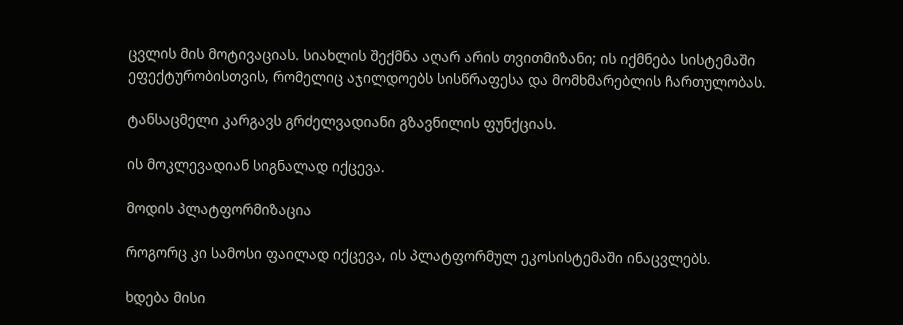ცვლის მის მოტივაციას. სიახლის შექმნა აღარ არის თვითმიზანი; ის იქმნება სისტემაში ეფექტურობისთვის, რომელიც აჯილდოებს სისწრაფესა და მომხმარებლის ჩართულობას.

ტანსაცმელი კარგავს გრძელვადიანი გზავნილის ფუნქციას.

ის მოკლევადიან სიგნალად იქცევა.

მოდის პლატფორმიზაცია

როგორც კი სამოსი ფაილად იქცევა, ის პლატფორმულ ეკოსისტემაში ინაცვლებს.

ხდება მისი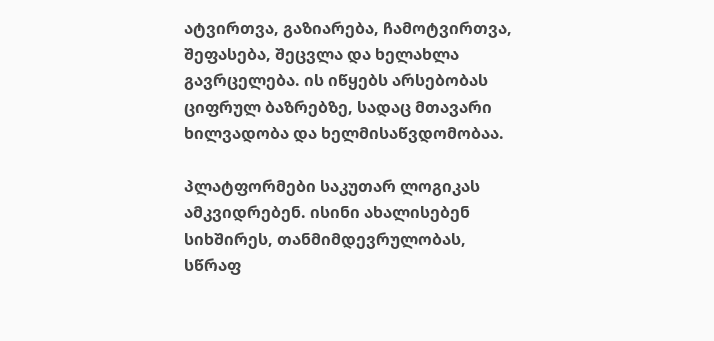ატვირთვა, გაზიარება, ჩამოტვირთვა, შეფასება, შეცვლა და ხელახლა გავრცელება. ის იწყებს არსებობას ციფრულ ბაზრებზე, სადაც მთავარი ხილვადობა და ხელმისაწვდომობაა.

პლატფორმები საკუთარ ლოგიკას ამკვიდრებენ. ისინი ახალისებენ სიხშირეს, თანმიმდევრულობას, სწრაფ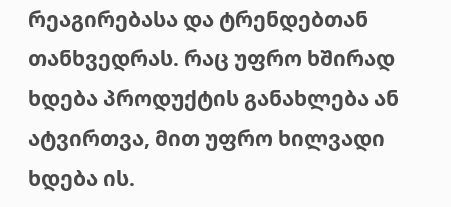რეაგირებასა და ტრენდებთან თანხვედრას. რაც უფრო ხშირად ხდება პროდუქტის განახლება ან ატვირთვა, მით უფრო ხილვადი ხდება ის.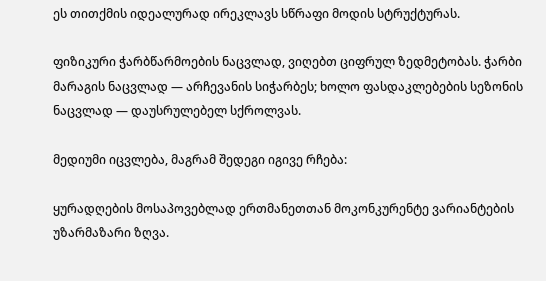ეს თითქმის იდეალურად ირეკლავს სწრაფი მოდის სტრუქტურას.

ფიზიკური ჭარბწარმოების ნაცვლად, ვიღებთ ციფრულ ზედმეტობას. ჭარბი მარაგის ნაცვლად — არჩევანის სიჭარბეს; ხოლო ფასდაკლებების სეზონის ნაცვლად — დაუსრულებელ სქროლვას.

მედიუმი იცვლება, მაგრამ შედეგი იგივე რჩება:

ყურადღების მოსაპოვებლად ერთმანეთთან მოკონკურენტე ვარიანტების უზარმაზარი ზღვა.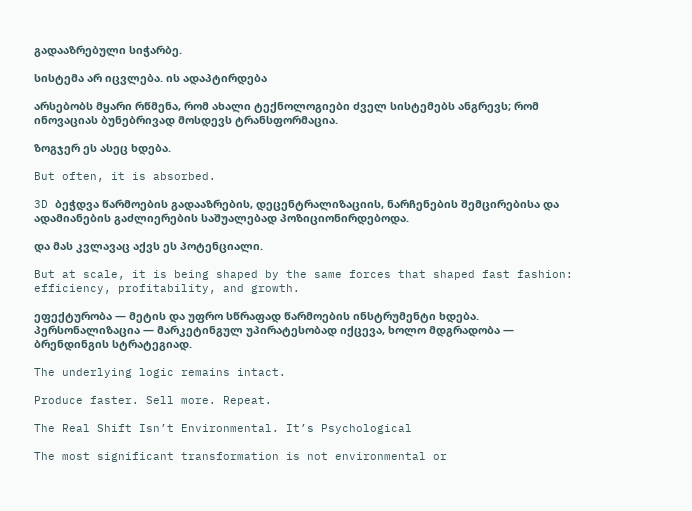გადააზრებული სიჭარბე.

სისტემა არ იცვლება. ის ადაპტირდება

არსებობს მყარი რწმენა, რომ ახალი ტექნოლოგიები ძველ სისტემებს ანგრევს; რომ ინოვაციას ბუნებრივად მოსდევს ტრანსფორმაცია.

ზოგჯერ ეს ასეც ხდება.

But often, it is absorbed.

3D ბეჭდვა წარმოების გადააზრების, დეცენტრალიზაციის, ნარჩენების შემცირებისა და ადამიანების გაძლიერების საშუალებად პოზიციონირდებოდა.

და მას კვლავაც აქვს ეს პოტენციალი.

But at scale, it is being shaped by the same forces that shaped fast fashion: efficiency, profitability, and growth.

ეფექტურობა — მეტის და უფრო სწრაფად წარმოების ინსტრუმენტი ხდება. პერსონალიზაცია — მარკეტინგულ უპირატესობად იქცევა, ხოლო მდგრადობა — ბრენდინგის სტრატეგიად.

The underlying logic remains intact.

Produce faster. Sell more. Repeat.

The Real Shift Isn’t Environmental. It’s Psychological

The most significant transformation is not environmental or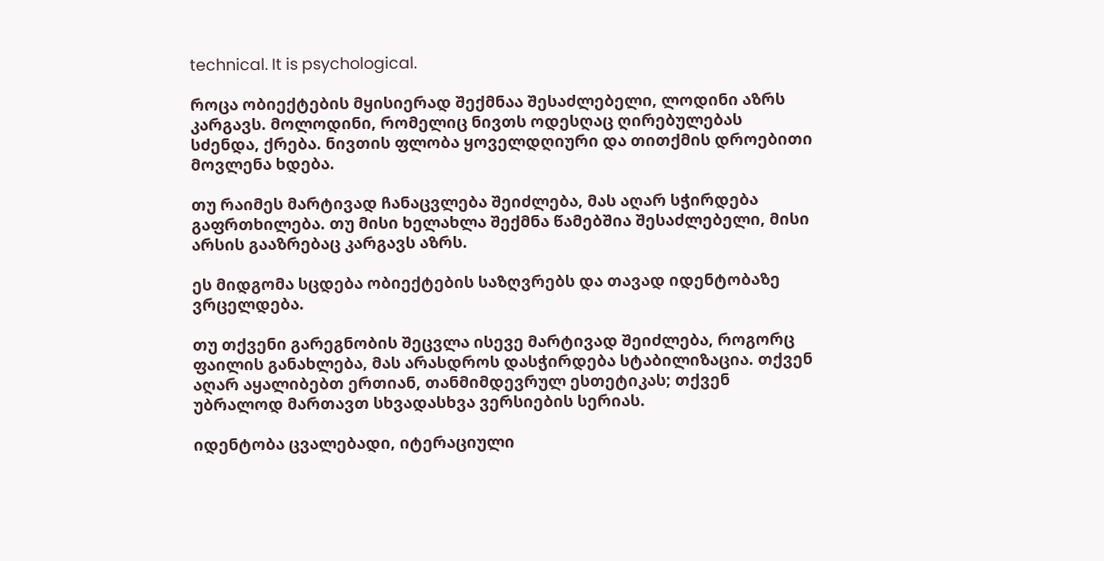technical. It is psychological.

როცა ობიექტების მყისიერად შექმნაა შესაძლებელი, ლოდინი აზრს კარგავს. მოლოდინი, რომელიც ნივთს ოდესღაც ღირებულებას სძენდა, ქრება. ნივთის ფლობა ყოველდღიური და თითქმის დროებითი მოვლენა ხდება.

თუ რაიმეს მარტივად ჩანაცვლება შეიძლება, მას აღარ სჭირდება გაფრთხილება. თუ მისი ხელახლა შექმნა წამებშია შესაძლებელი, მისი არსის გააზრებაც კარგავს აზრს.

ეს მიდგომა სცდება ობიექტების საზღვრებს და თავად იდენტობაზე ვრცელდება.

თუ თქვენი გარეგნობის შეცვლა ისევე მარტივად შეიძლება, როგორც ფაილის განახლება, მას არასდროს დასჭირდება სტაბილიზაცია. თქვენ აღარ აყალიბებთ ერთიან, თანმიმდევრულ ესთეტიკას; თქვენ უბრალოდ მართავთ სხვადასხვა ვერსიების სერიას.

იდენტობა ცვალებადი, იტერაციული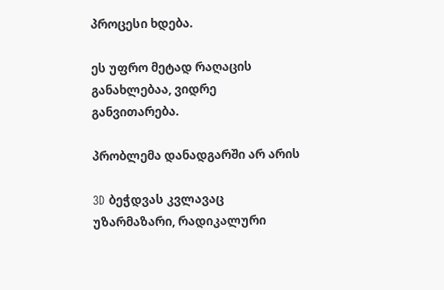პროცესი ხდება.

ეს უფრო მეტად რაღაცის განახლებაა, ვიდრე განვითარება.

პრობლემა დანადგარში არ არის

3D ბეჭდვას კვლავაც უზარმაზარი, რადიკალური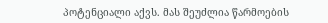პოტენციალი აქვს. მას შეუძლია წარმოების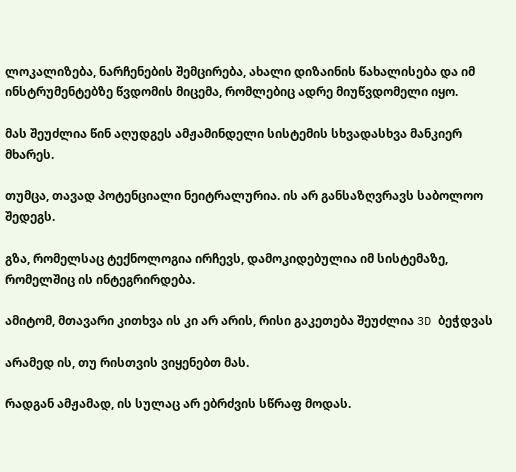ლოკალიზება, ნარჩენების შემცირება, ახალი დიზაინის წახალისება და იმ ინსტრუმენტებზე წვდომის მიცემა, რომლებიც ადრე მიუწვდომელი იყო.

მას შეუძლია წინ აღუდგეს ამჟამინდელი სისტემის სხვადასხვა მანკიერ მხარეს.

თუმცა, თავად პოტენციალი ნეიტრალურია. ის არ განსაზღვრავს საბოლოო შედეგს.

გზა, რომელსაც ტექნოლოგია ირჩევს, დამოკიდებულია იმ სისტემაზე, რომელშიც ის ინტეგრირდება.

ამიტომ, მთავარი კითხვა ის კი არ არის, რისი გაკეთება შეუძლია 3D ბეჭდვას

არამედ ის, თუ რისთვის ვიყენებთ მას.

რადგან ამჟამად, ის სულაც არ ებრძვის სწრაფ მოდას.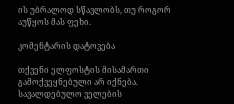ის უბრალოდ სწავლობს, თუ როგორ აუწყოს მას ფეხი.

კომენტარის დატოვება

თქვენი ელფოსტის მისამართი გამოქვეყნებული არ იქნება. სავალდებულო ველების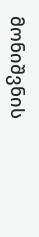მონიშვნის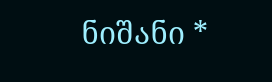ნიშანი *